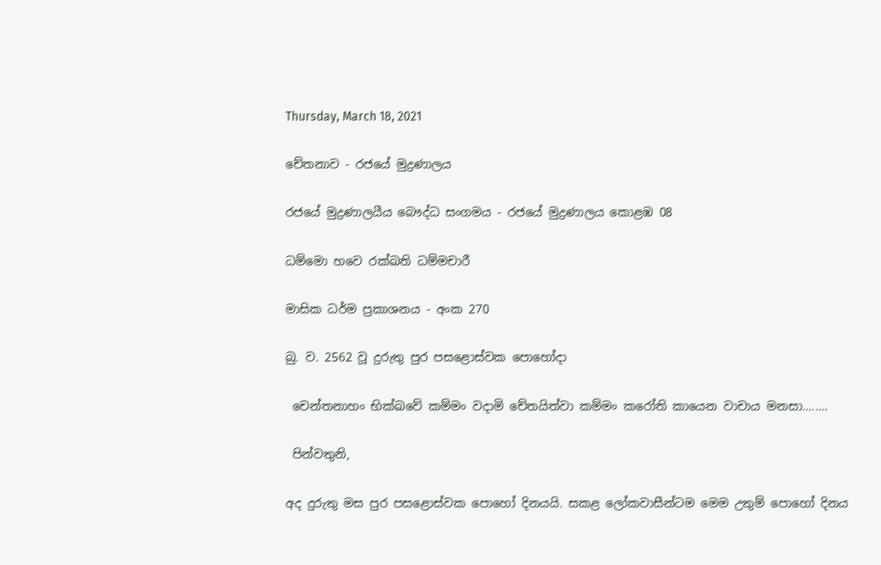Thursday, March 18, 2021

චේතනාව - රජයේ මුද්‍රණාලය

රජයේ මුද්‍රණාලයීය බෞද්ධ සංගමය - රජයේ මුද්‍රණාලය කොළඹ 08

ධම්මො හවෙ රක්ඛති ධම්මචාරී

මාසික ධර්ම ප්‍රකාශනය - අංක 270

බු. ව. 2562 වූ දුරුතු පුර පසළොස්වක පොහෝදා

 චෙන්තනාහං භික්ඛවේ කම්මං වදාමි චේතයිත්වා කම්මං කරෝති කායෙන වාචාය මනසා........

 පින්වතුනි,

අද දුරුතු මස පුර පසළොස්වක පොහෝ දිනයයි. සකළ ලෝකවාසීන්ටම මෙම උතුම් පොහෝ දිනය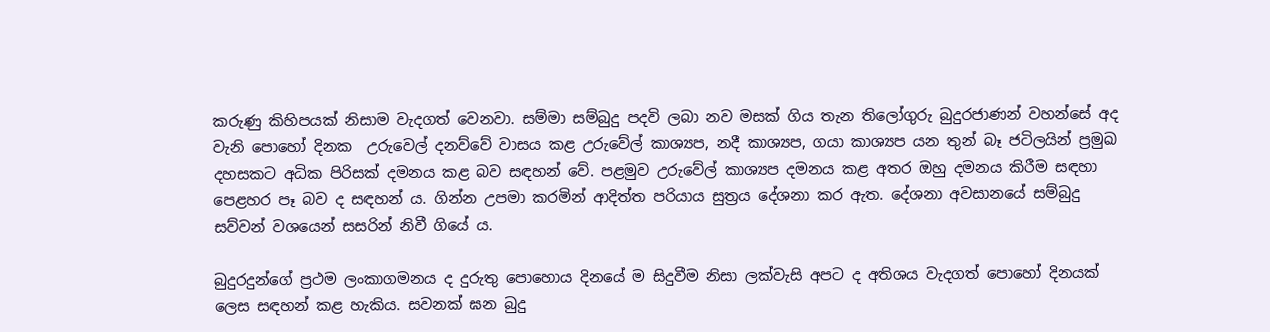කරුණු කිහිපයක් නිසාම වැදගත් වෙනවා. සම්මා සම්බුදු පදවි ලබා නව මසක් ගිය තැන තිලෝගුරු බුදුරජාණන් වහන්සේ අද වැනි පොහෝ දිනක  උරුවෙල් දනව්වේ වාසය කළ උරුවේල් කාශ්‍යප, නදී කාශ්‍යප, ගයා කාශ්‍යප යන තුන් බෑ ජටිලයින් ප්‍රමුඛ දහසකට අධික පිරිසක් දමනය කළ බව සඳහන් වේ. පළමුව උරුවේල් කාශ්‍යප දමනය කළ අතර ඔහු දමනය කිරීම සඳහා පෙළහර පෑ බව ද සඳහන් ය. ගින්න උපමා කරමින් ආදිත්ත පරියාය සුත්‍රය දේශනා කර ඇත. දේශනා අවසානයේ සම්බුදු සව්වන් වශයෙන් සසරින් නිවී ගියේ ය.

බුදුරදුන්ගේ ප්‍රථම ලංකාගමනය ද දුරුතු පොහොය දිනයේ ම සිදුවීම නිසා ලක්වැසි අපට ද අතිශය වැදගත් පොහෝ දිනයක් ලෙස සඳහන් කළ හැකිය. සවනක් ඝන බුදු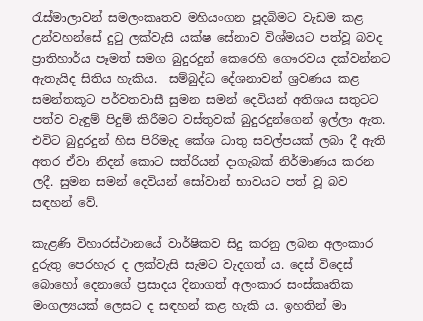රැස්මාලාවන් සමලංකෘතව මහියංගන පූදබිමට වැඩම කළ උන්වහන්සේ දුටු ලක්වැසි යක්ෂ සේනාව විශ්මයට පත්වූ බවද ප්‍රාතිහාර්ය පෑමත් සමග බුදුරදුන් කෙරෙහි ගෞරවය දක්වන්නට ඇතැයිද සිතිය හැකිය.  සම්බුද්ධ දේශනාවන් ශ්‍රවණය කළ සමන්තකූට පර්වතවාසී සුමන සමන් දෙවියන් අතිශය සතුටට පත්ව වැඳුම් පිදුම් කිරීමට වස්තුවක් බුදුරදුන්ගෙන් ඉල්ලා ඇත. එවිට බුදුරදුන් හිස පිරිමැද කේශ ධාතු සවල්පයක් ලබා දී ඇති අතර ඒවා නිදන් කොට සත්රියන් දාගැබක් නිර්මාණය කරන ලදී. සුමන සමන් දෙවියන් සෝවාන් භාවයට පත් වූ බව සඳහන් වේ.

කැළණි විහාරස්ථානයේ වාර්ෂිකව සිදු කරනු ලබන අලංකාර දුරුතු පෙරහැර ද ලක්වැසි සැමට වැදගත් ය. දෙස් විදෙස් බොහෝ දෙනාගේ ප්‍රසාදය දිනාගත් අලංකාර සංස්කෘතික මංගල්‍යයක් ලෙසට ද සඳහන් කළ හැකි ය. ඉහතින් මා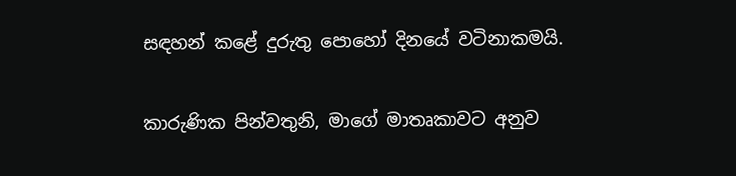සඳහන් කළේ දුරුතු පොහෝ දිනයේ වටිනාකමයි.

කාරුණික පින්වතුනි, මාගේ මාතෘකාවට අනුව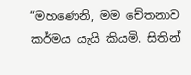“මහණෙනි, මම චේතනාව කර්මය යැයි කියමි. සිතින්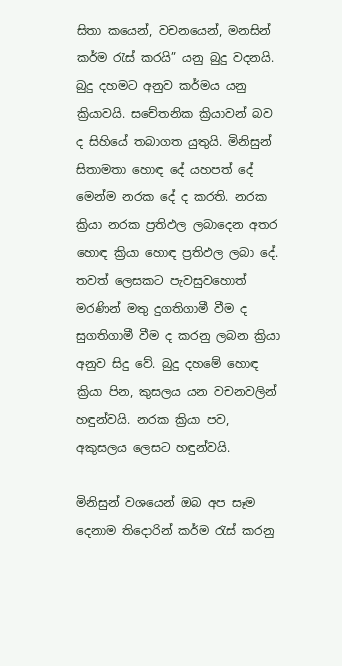සිතා කයෙන්, වචනයෙන්, මනසින් කර්ම රැස් කරයි” යනු බුදු වදනයි. බුදු දහමට අනුව කර්මය යනු ක්‍රියාවයි. සචේතනික ක්‍රියාවන් බව ද සිහියේ තබාගත යුතුයි. මිනිසුන් සිතාමතා හොඳ දේ යහපත් දේ මෙන්ම නරක දේ ද කරති. නරක ක්‍රියා නරක ප්‍රතිඵල ලබාදෙන අතර හොඳ ක්‍රියා හොඳ ප්‍රතිඵල ලබා දේ. තවත් ලෙසකට පැවසුවහොත් මරණින් මතු දුගතිගාමී වීම ද සුගතිගාමී වීම ද කරනු ලබන ක්‍රියා අනුව සිදු වේ. බුදු දහමේ හොඳ ක්‍රියා පින, කුසලය යන වචනවලින් හඳුන්වයි. නරක ක්‍රියා පව, අකුසලය ලෙසට හඳුන්වයි.

මිනිසුන් වශයෙන් ඔබ අප සෑම දෙනාම තිදොරින් කර්ම රැස් කරනු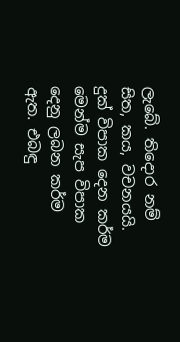ලැබේ. තිදොර නම් සිත, කය, වචනයයි. දුක් විපාක දෙන කර්ම මෙන්ම සැප විපාක දෙනු ලබන කර්ම ඇත. එබඳු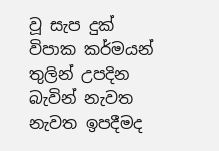වූ සැප දුක් විපාක කර්මයන් තුලින් උපදින බැවින් නැවත නැවත ඉපදීමද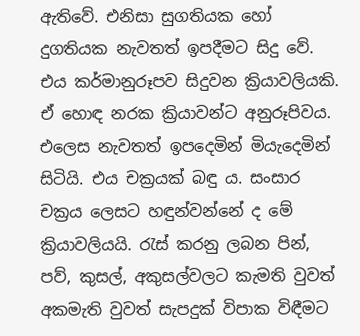ඇතිවේ. එනිසා සුගතියක හෝ දුගතියක නැවතත් ඉපදීමට සිදු වේ. එය කර්මානුරූපව සිදුවන ක්‍රියාවලියකි. ඒ හොඳ නරක ක්‍රියාවන්ට අනුරූපිවය. එලෙස නැවතත් ඉපදෙමින් මියැදෙමින් සිටියි. එය චක්‍රයක් බඳු ය. සංසාර චක්‍රය ලෙසට හඳුන්වන්නේ ද මේ ක්‍රියාවලියයි. රැස් කරනු ලබන පින්, පව්, කුසල්, අකුසල්වලට කැමති වුවත් අකමැති වුවත් සැපදුක් විපාක විඳීමට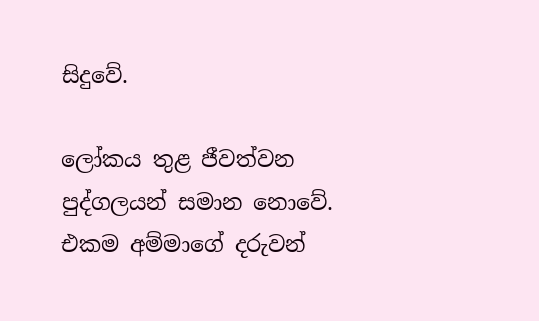සිදුවේ.

ලෝකය තුළ ජීවත්වන පුද්ගලයන් සමාන නොවේ. එකම අම්මාගේ දරුවන්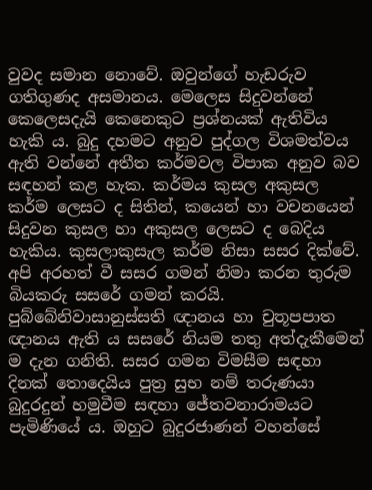වුවද සමාන නොවේ. ඔවුන්ගේ හැඩරුව ගතිගුණද අසමානය. මෙලෙස සිදුවන්නේ කෙලෙසදැයි කෙනෙකුට ප්‍රශ්නයක් ඇතිවිය හැකි ය. බුදු දහමට අනුව පුද්ගල විශමත්වය ඇති වන්නේ අතීත කර්මවල විපාක අනුව බව සඳහන් කළ හැක. කර්මය කුසල අකුසල කර්ම ලෙසට ද සිතින්, කයෙන් හා වචනයෙන් සිදුවන කුසල හා අකුසල ලෙසට ද බෙදිය හැකිය. කුසලාකුසැල කර්ම නිසා සසර දික්වේ. අපි අරහත් වී සසර ගමන් නිමා කරන තුරුම බියකරු සසරේ ගමන් කරයි. පුබ්බේනිවාසානුස්සති ඥානය හා චුතූපපාත ඥානය ඇති ය සසරේ නියම තතු අත්දැකීමෙන් ම දැන ගනිති. සසර ගමන විමසීම සඳහා දිනක් තොදෙයිය පුත්‍ර සුභ නම් තරුණයා බුදුරදුන් හමුවීම සඳහා ජේතවනාරාමයට පැමිණියේ ය. ඔහුට බුදුරජාණන් වහන්සේ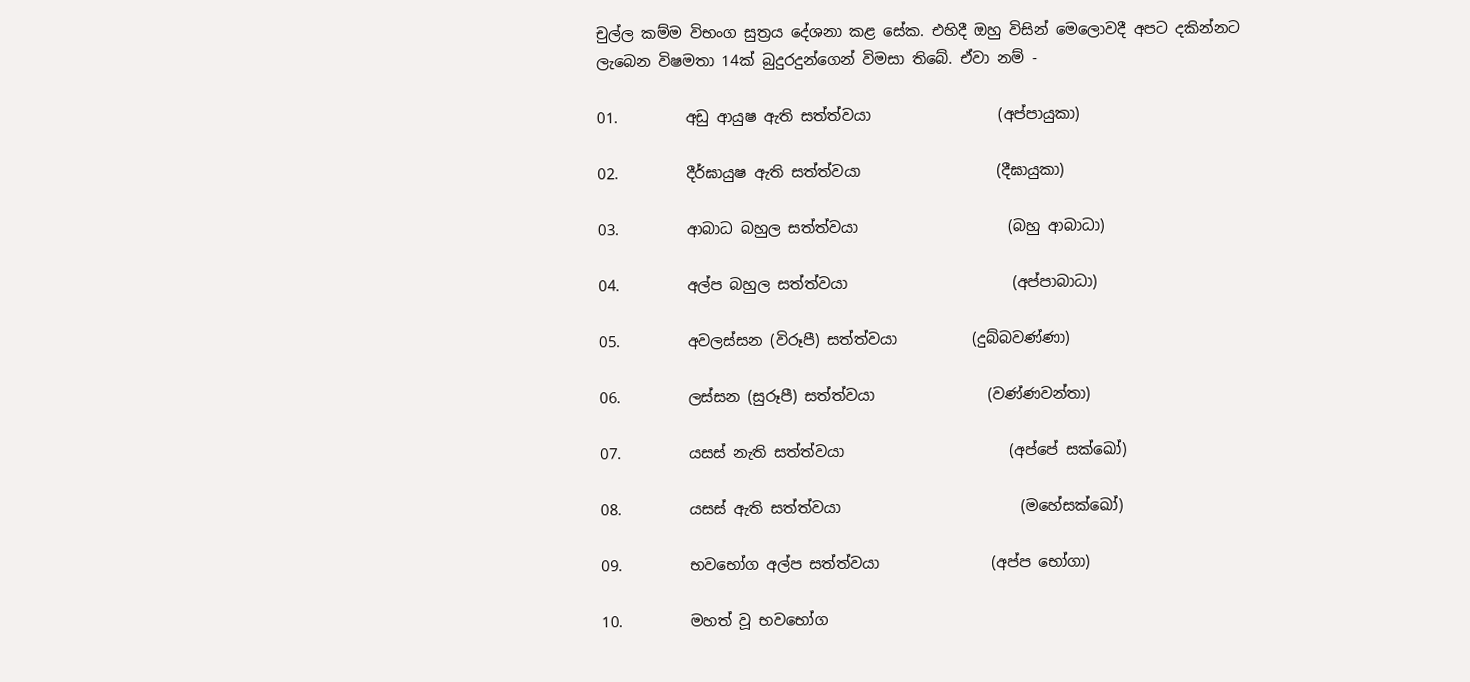චුල්ල කම්ම විභංග සුත්‍රය දේශනා කළ සේක. එහිදී ඔහු විසින් මෙලොවදී අපට දකින්නට ලැබෙන විෂමතා 14ක් බුදුරදුන්ගෙන් විමසා තිබේ. ඒවා නම් -

01.         අඩු ආයුෂ ඇති සත්ත්වයා                 (අප්පායුකා)

02.         දීර්ඝායුෂ ඇති සත්ත්වයා                  (දීඝායුකා)

03.         ආබාධ බහුල සත්ත්වයා                    (බහු ආබාධා)

04.         අල්ප බහුල සත්ත්වයා                      (අප්පාබාධා)

05.         අවලස්සන (විරූපී) සත්ත්වයා          (දුබ්බවණ්ණා)

06.         ලස්සන (සුරූපී) සත්ත්වයා               (වණ්ණවන්තා)

07.         යසස් නැති සත්ත්වයා                      (අප්පේ සක්ඛෝ)

08.         යසස් ඇති සත්ත්වයා                        (මහේසක්ඛෝ)

09.         භවභෝග අල්ප සත්ත්වයා               (අප්ප භෝගා)

10.         මහත් වූ භවභෝග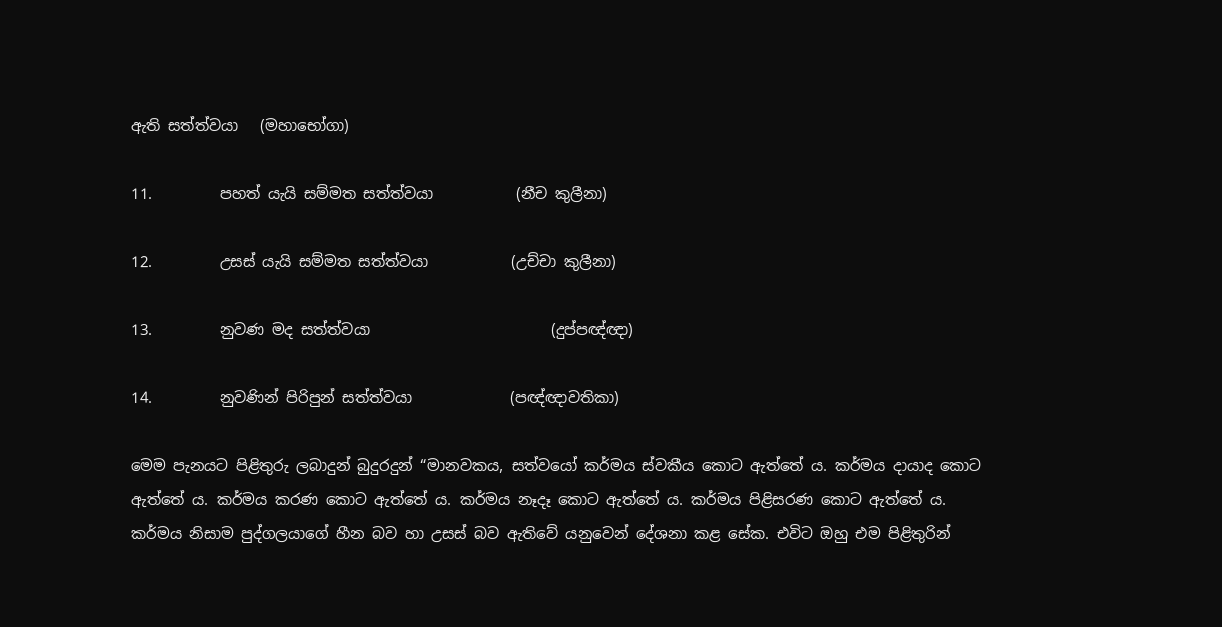ඇති සත්ත්වයා   (මහාභෝගා)

11.         පහත් යැයි සම්මත සත්ත්වයා           (නීච කුලීනා)

12.         උසස් යැයි සම්මත සත්ත්වයා           (උච්චා කුලීනා)

13.         නුවණ මද සත්ත්වයා                        (දුප්පඥ්ඥා)

14.         නුවණින් පිරිපුන් සත්ත්වයා             (පඥ්ඥාවතිකා)

මෙම පැනයට පිළිතුරු ලබාදුන් බුදුරදුන් “මානවකය, සත්වයෝ කර්මය ස්වකීය කොට ඇත්තේ ය. කර්මය දායාද කොට ඇත්තේ ය. කර්මය කරණ කොට ඇත්තේ ය. කර්මය නෑදෑ කොට ඇත්තේ ය. කර්මය පිළිසරණ කොට ඇත්තේ ය. කර්මය නිසාම පුද්ගලයාගේ හීන බව හා උසස් බව ඇතිවේ යනුවෙන් දේශනා කළ සේක. එවිට ඔහු එම පිළිතුරින්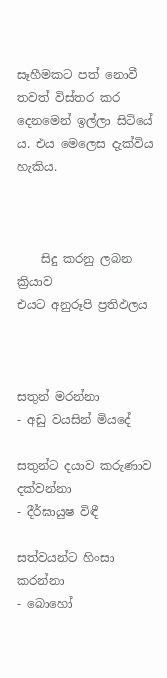සෑහීමකට පත් නොවී තවත් විස්තර කර දෙනමෙන් ඉල්ලා සිටියේ ය. එය මෙලෙස දැක්විය හැකිය.



    සිදු කරනු ලබන ක්‍රියාව                                     එයට අනුරූපි ප්‍රතිඵලය



සතුන් මරන්නා                                                  - අඩු වයසින් මියදේ

සතුන්ට දයාව කරුණාව දක්වන්නා                  - දීර්ඝායුෂ විඳී

සත්වයන්ට හිංසා කරන්නා                               - බොහෝ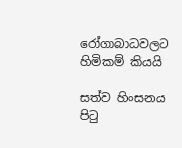රෝගාබාධවලට හිමිකම් කියයි

සත්ව හිංසනය පිටු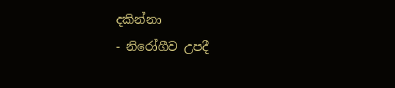දකින්නා                             - නිරෝගීව උපදී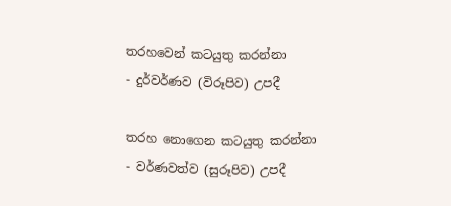තරහවෙන් කටයුතු කරන්නා                           - දුර්වර්ණව (විරූපිව) උපදී

තරහ නොගෙන කටයුතු කරන්නා                   - වර්ණවත්ව (සුරූපිව) උපදී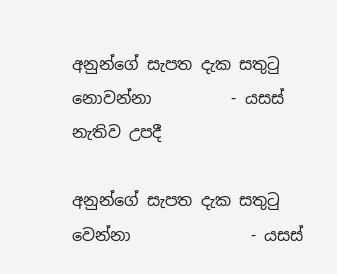අනුන්ගේ සැපත දැක සතුටු නොවන්නා          - යසස් නැතිව උපදී

අනුන්ගේ සැපත දැක සතුටු වෙන්නා               - යසස්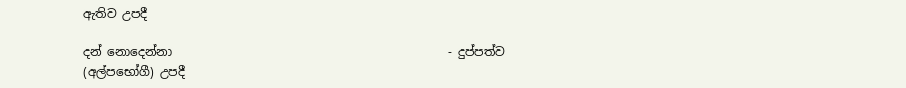ඇතිව උපදී

දන් නොදෙන්නා                                              - දුප්පත්ව (අල්පභෝගී) උපදී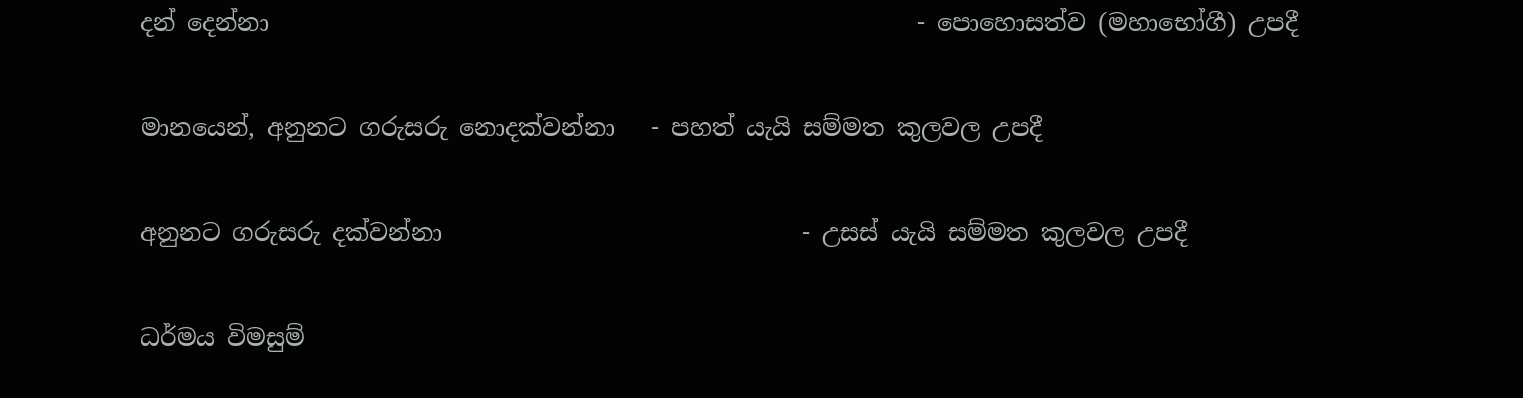දන් දෙන්නා                                                      - පොහොසත්ව (මහාභෝගී) උපදී

මානයෙන්, අනුනට ගරුසරු නොදක්වන්නා   - පහත් යැයි සම්මත කුලවල උපදී

අනුනට ගරුසරු දක්වන්නා                              - උසස් යැයි සම්මත කුලවල උපදී

ධර්මය විමසුම්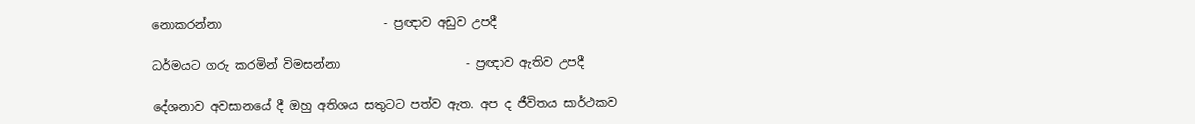නොකරන්නා                           - ප්‍රඥාව අඩුව උපදී

ධර්මයට ගරු කරමින් විමසන්නා                     - ප්‍රඥාව ඇතිව උපදී

දේශනාව අවසානයේ දී ඔහු අතිශය සතුටට පත්ව ඇත. අප ද ජීවිතය සාර්ථකව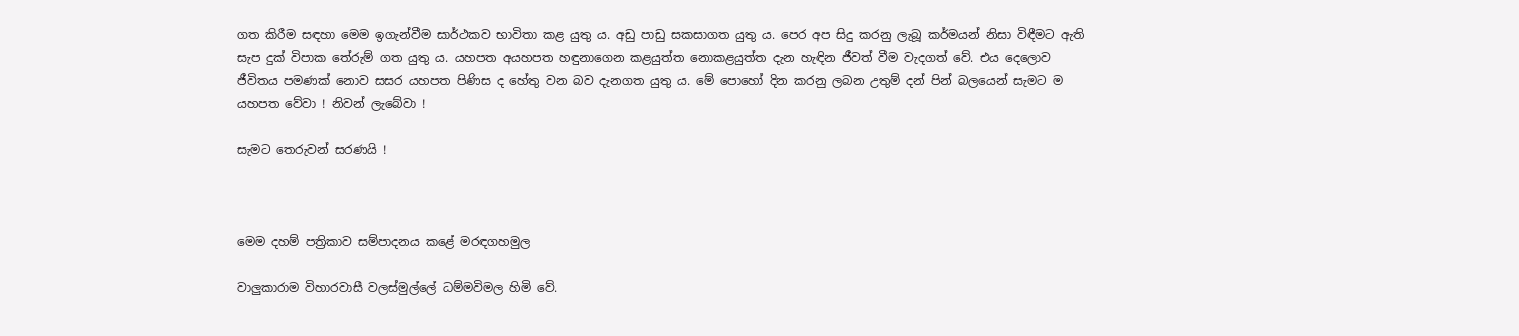ගත කිරීම සඳහා මෙම ඉගැන්වීම සාර්ථකව භාවිතා කළ යුතු ය. අඩු පාඩු සකසාගත යුතු ය. පෙර අප සිදු කරනු ලැබූ කර්මයන් නිසා විඳීමට ඇති සැප දුක් විපාක තේරුම් ගත යුතු ය. යහපත අයහපත හඳුනාගෙන කළයුත්ත නොකළයුත්ත දැන හැඳින ජීවත් වීම වැදගත් වේ. එය දෙලොව ජීවිතය පමණක් නොව සසර යහපත පිණිස ද හේතු වන බව දැනගත යුතු ය. මේ පොහෝ දින කරනු ලබන උතුම් දන් පින් බලයෙන් සැමට ම යහපත වේවා ! නිවන් ලැබේවා !

සැමට තෙරුවන් සරණයි !



මෙම දහම් පත්‍රිකාව සම්පාදනය කළේ මරඳගහමුල

වාලුකාරාම විහාරවාසී වලස්මුල්ලේ ධම්මවිමල හිමි වේ.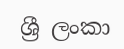ශ්‍රී ලංකා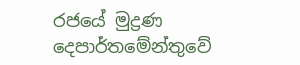රජයේ මුද්‍රණ දෙපාර්තමේන්තුවේ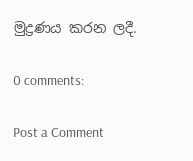මුද්‍රණය කරන ලදී.

0 comments:

Post a Comment